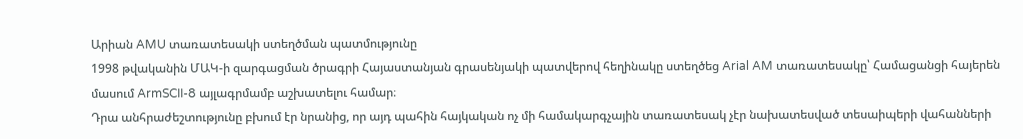Արիան AMU տառատեսակի ստեղծման պատմությունը
1998 թվականին ՄԱԿ-ի զարգացման ծրագրի Հայաստանյան գրասենյակի պատվերով հեղինակը ստեղծեց Arial AM տառատեսակը՝ Համացանցի հայերեն մասում ArmSCII-8 այլագրմամբ աշխատելու համար։
Դրա անհրաժեշտությունը բխում էր նրանից, որ այդ պահին հայկական ոչ մի համակարգչային տառատեսակ չէր նախատեսված տեսաիպերի վահանների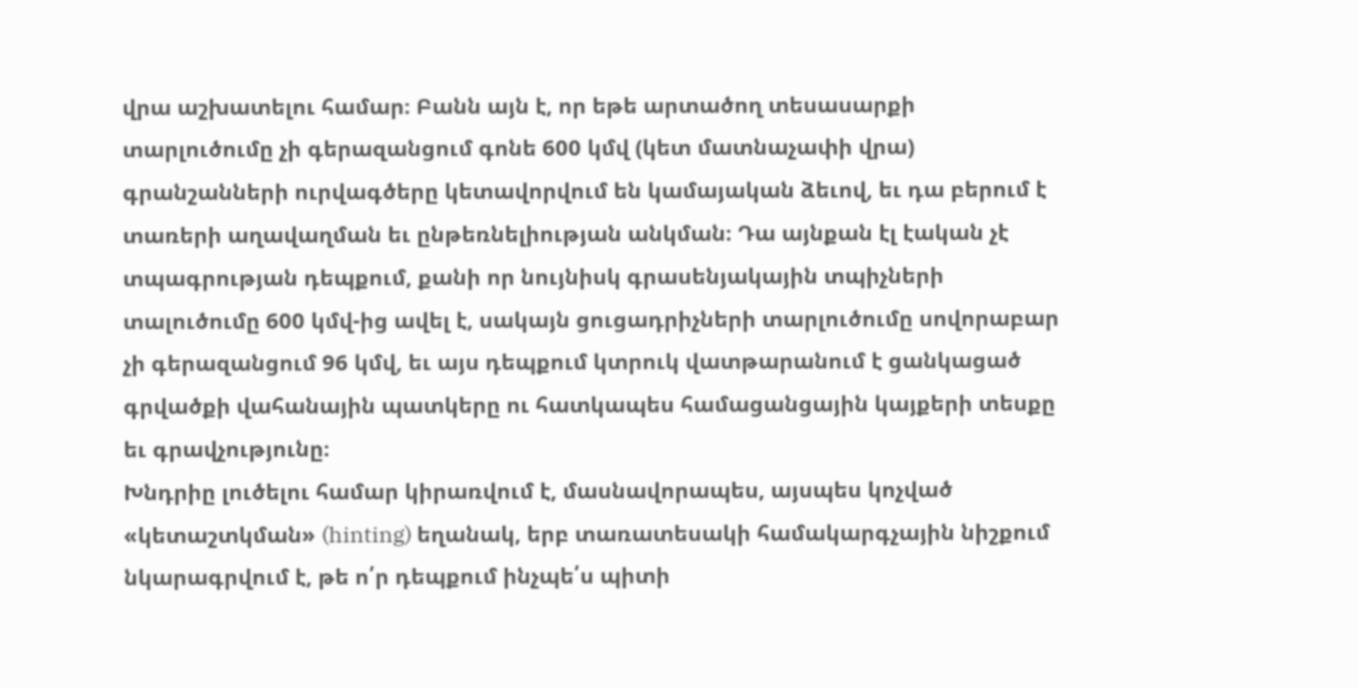վրա աշխատելու համար։ Բանն այն է, որ եթե արտածող տեսասարքի տարլուծումը չի գերազանցում գոնե 600 կմվ (կետ մատնաչափի վրա) գրանշանների ուրվագծերը կետավորվում են կամայական ձեւով, եւ դա բերում է տառերի աղավաղման եւ ընթեռնելիության անկման։ Դա այնքան էլ էական չէ տպագրության դեպքում, քանի որ նույնիսկ գրասենյակային տպիչների տալուծումը 600 կմվ-ից ավել է, սակայն ցուցադրիչների տարլուծումը սովորաբար չի գերազանցում 96 կմվ, եւ այս դեպքում կտրուկ վատթարանում է ցանկացած գրվածքի վահանային պատկերը ու հատկապես համացանցային կայքերի տեսքը եւ գրավչությունը։
Խնդրիը լուծելու համար կիրառվում է, մասնավորապես, այսպես կոչված «կետաշտկման» (hinting) եղանակ, երբ տառատեսակի համակարգչային նիշքում նկարագրվում է, թե ո՛ր դեպքում ինչպե՛ս պիտի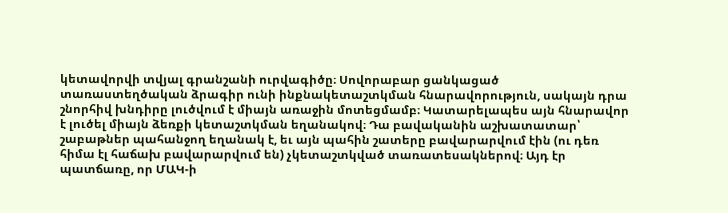կետավորվի տվյալ գրանշանի ուրվագիծը։ Սովորաբար ցանկացած տառաստեղծական ձրագիր ունի ինքնակետաշտկման հնարավորություն, սակայն դրա շնորհիվ խնդիրը լուծվում է միայն առաջին մոտեցմամբ։ Կատարելապես այն հնարավոր է լուծել միայն ձեռքի կետաշտկման եղանակով։ Դա բավականին աշխատատար՝ շաբաթներ պահանջող եղանակ է, եւ այն պահին շատերը բավարարվում էին (ու դեռ հիմա էլ հաճախ բավարարվում են) չկետաշտկված տառատեսակներով։ Այդ էր պատճառը, որ ՄԱԿ-ի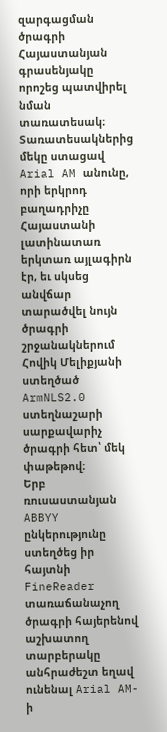զարգացման ծրագրի Հայաստանյան գրասենյակը որոշեց պատվիրել նման տառատեսակ։ Տառատեսակներից մեկը ստացավ Arial AM անունը, որի երկրոդ բաղադրիչը Հայաստանի լատինատառ երկտառ այլագիրն էր, եւ սկսեց անվճար տարածվել նույն ծրագրի շրջանակներում Հովիկ Մելիքյանի ստեղծած ArmNLS2.0 ստեղնաշարի սարքավարիչ ծրագրի հետ՝ մեկ փաթեթով։
Երբ ռուսաստանյան ABBYY ընկերությունը ստեղծեց իր հայտնի FineReader տառաճանաչող ծրագրի հայերենով աշխատող տարբերակը անհրաժեշտ եղավ ունենալ Arial AM-ի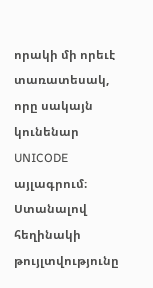որակի մի որեւէ տառատեսակ, որը սակայն կունենար UNICODE այլագրում։ Ստանալով հեղինակի թույլտվությունը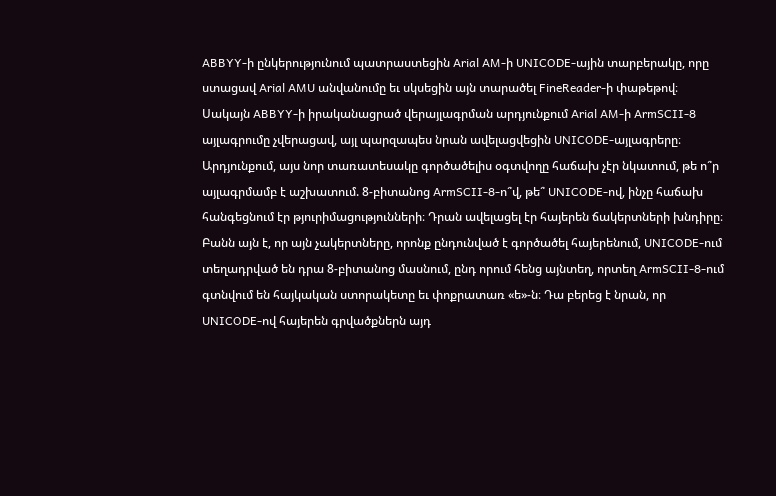ABBYY-ի ընկերությունում պատրաստեցին Arial AM-ի UNICODE-ային տարբերակը, որը ստացավ Arial AMU անվանումը եւ սկսեցին այն տարածել FineReader-ի փաթեթով։ Սակայն ABBYY-ի իրականացրած վերայլագրման արդյունքում Arial AM-ի ArmSCII-8 այլագրումը չվերացավ, այլ պարզապես նրան ավելացվեցին UNICODE-այլագրերը։ Արդյունքում, այս նոր տառատեսակը գործածելիս օգտվողը հաճախ չէր նկատում, թե ո՞ր այլագրմամբ է աշխատում. 8-բիտանոց ArmSCII-8-ո՞վ, թե՞ UNICODE-ով, ինչը հաճախ հանգեցնում էր թյուրիմացությունների։ Դրան ավելացել էր հայերեն ճակերտների խնդիրը։ Բանն այն է, որ այն չակերտները, որոնք ընդունված է գործածել հայերենում, UNICODE-ում տեղադրված են դրա 8-բիտանոց մասնում, ընդ որում հենց այնտեղ, որտեղ ArmSCII-8-ում գտնվում են հայկական ստորակետը եւ փոքրատառ «ե»-ն։ Դա բերեց է նրան, որ UNICODE-ով հայերեն գրվածքներն այդ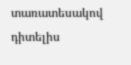տառատեսակով դիտելիս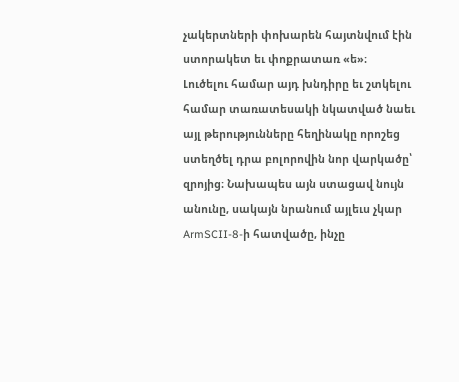չակերտների փոխարեն հայտնվում էին ստորակետ եւ փոքրատառ «ե»։
Լուծելու համար այդ խնդիրը եւ շտկելու համար տառատեսակի նկատված նաեւ այլ թերությունները հեղինակը որոշեց ստեղծել դրա բոլորովին նոր վարկածը՝ զրոյից։ Նախապես այն ստացավ նույն անունը, սակայն նրանում այլեւս չկար ArmSCII-8-ի հատվածը, ինչը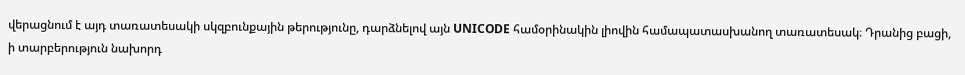վերացնում է այդ տառատեսակի սկզբունքային թերությունը, դարձնելով այն UNICODE համօրինակին լիովին համապատասխանող տառատեսակ։ Դրանից բացի, ի տարբերություն նախորդ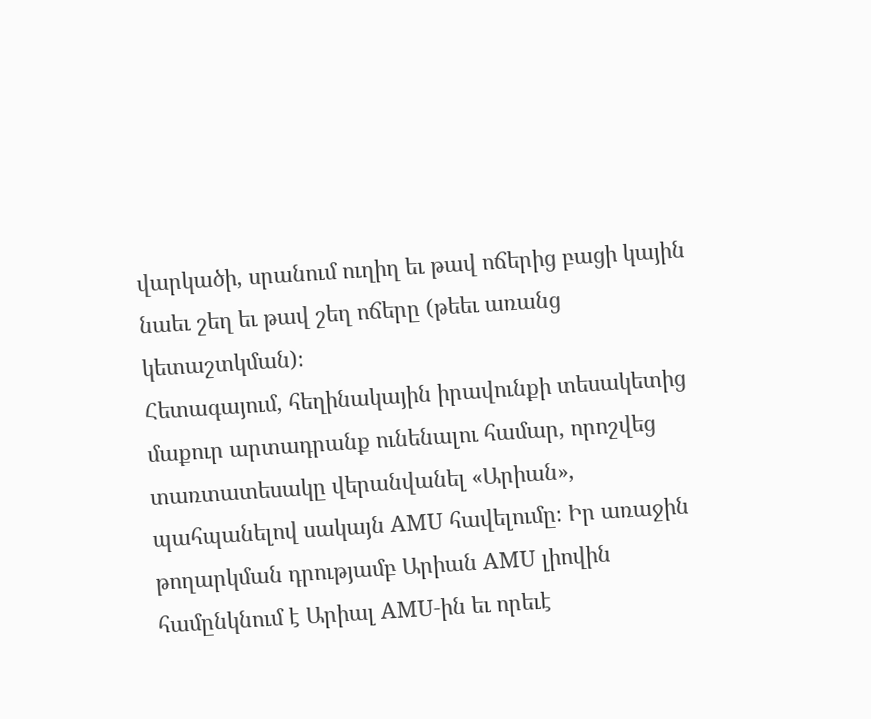վարկածի, սրանում ուղիղ եւ թավ ոճերից բացի կային նաեւ շեղ եւ թավ շեղ ոճերը (թեեւ առանց կետաշտկման)։
Հետագայում, հեղինակային իրավունքի տեսակետից մաքուր արտադրանք ունենալու համար, որոշվեց տառտատեսակը վերանվանել «Արիան», պահպանելով սակայն AMU հավելումը։ Իր առաջին թողարկման դրությամբ Արիան AMU լիովին համընկնում է Արիալ AMU-ին եւ որեւէ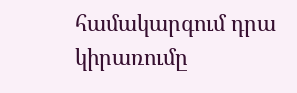համակարգում դրա կիրառումը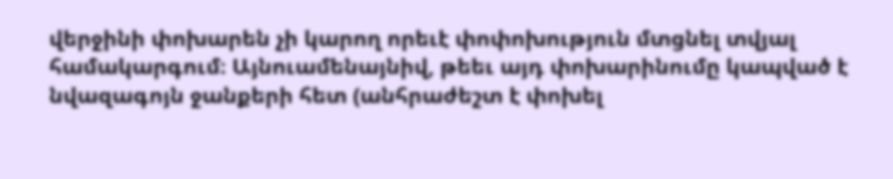վերջինի փոխարեն չի կարող որեւէ փոփոխություն մտցնել տվյալ համակարգում։ Այնուամենայնիվ, թեեւ այդ փոխարինումը կապված է նվազագոյն ջանքերի հետ (անհրաժեշտ է փոխել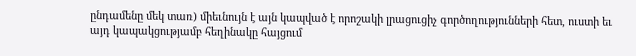ընդամենը մեկ տառ) միեւնույն է այն կապված է որոշակի լրացուցիչ գործողությունների հետ, ուստի եւ այդ կապակցությամբ հեղինակը հայցում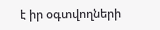է իր օգտվողների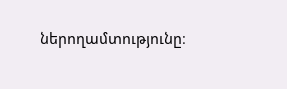ներողամտությունը։